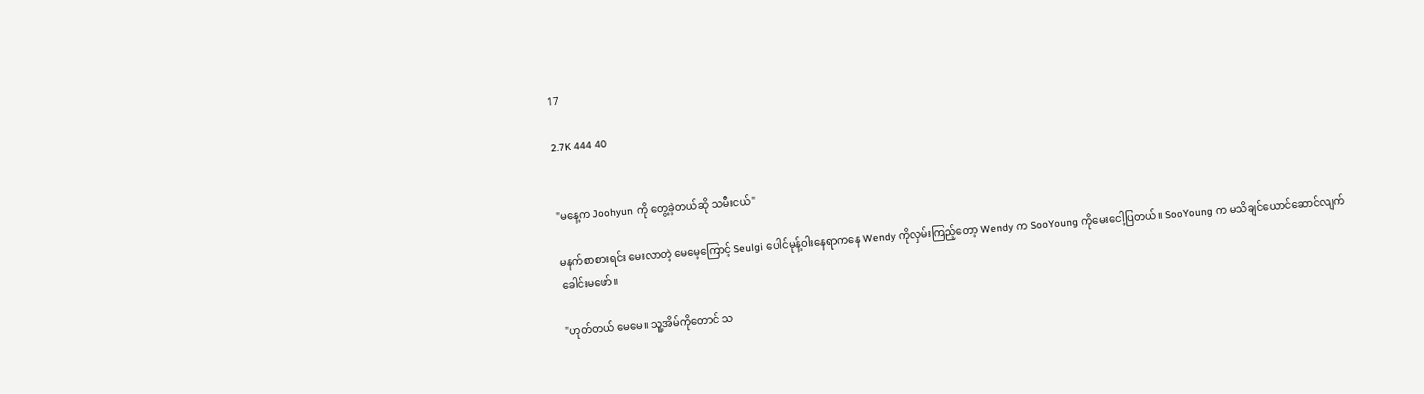17

2.7K 444 40


"မနေ့က Joohyun ကို တွေ့ခဲ့တယ်ဆို သမီးငယ်"

မနက်စာစားရင်း မေးလာတဲ့ မေမေ့ကြောင့် Seulgi ပေါင်မုန့်ဝါးနေရာကနေ Wendy ကိုလှမ်းကြည့်တော့ Wendy က SooYoung ကိုမေးငေါ့ပြတယ်။ SooYoung က မသိချင်ယောင်ဆောင်လျက် ခေါင်းမဖော်။

"ဟုတ်တယ် မေမေ။ သူ့အိမ်ကိုတောင် သ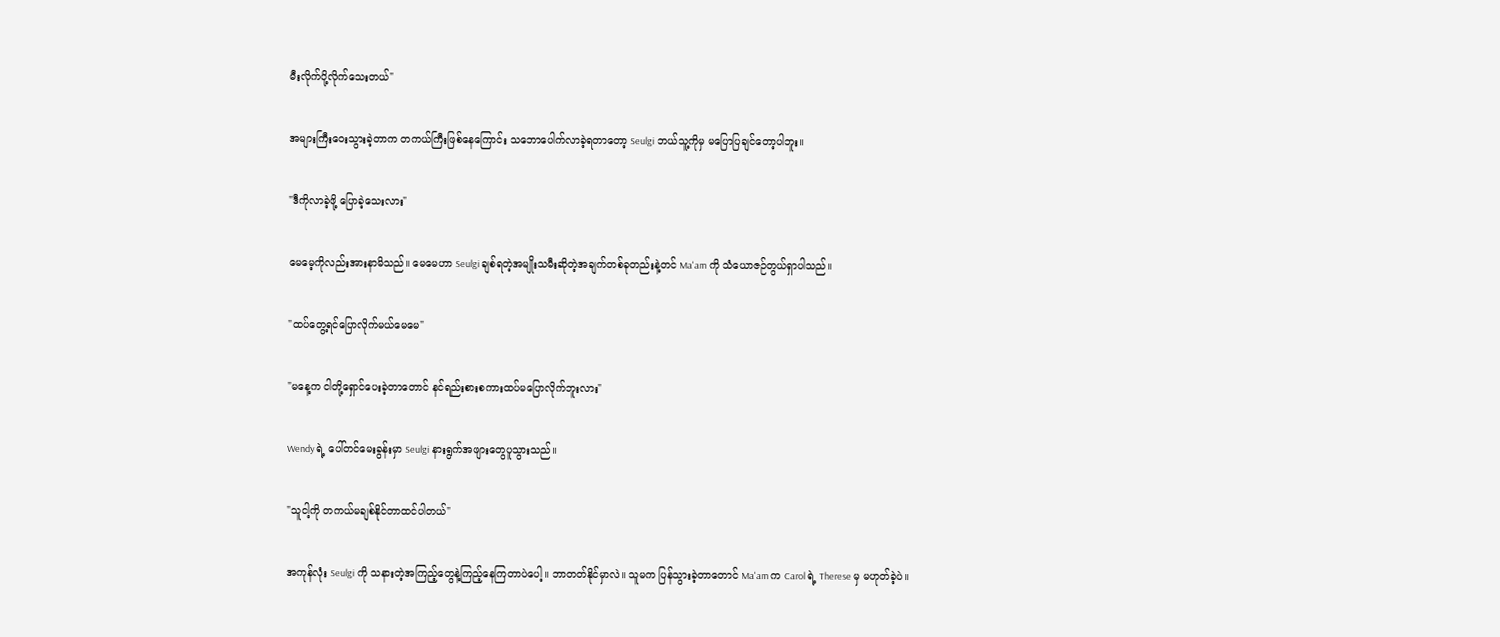မီးလိုက်ပို့လိုက်သေးတယ်"

အများကြီးဝေးသွားခဲ့တာက တကယ်ကြီးဖြစ်နေကြောင်း သဘောပေါက်လာခဲ့ရတာတော့ Seulgi ဘယ်သူ့ကိုမှ မပြောပြချင်တော့ပါဘူး။

"ဒီကိုလာခဲ့ဖို့ ပြောခဲ့သေးလား"

မေမေ့ကိုလည်းအားနာမိသည်။ မေမေဟာ Seulgi ချစ်ရတဲ့အမျိုးသမီးဆိုတဲ့အချက်တစ်ခုတည်းနဲ့တင် Ma'am ကို သံယောဇဉ်တွယ်ရှာပါသည်။

"ထပ်တွေ့ရင်ပြောလိုက်မယ်မေမေ"

"မနေ့က ငါတို့ရှောင်ပေးခဲ့တာတောင် နင်ရည်းစားစကားထပ်မပြောလိုက်ဘူးလား"

Wendy ရဲ့ ပေါ်တင်မေးခွန်းမှာ Seulgi နားရွက်အဖျားတွေပူသွားသည်။

"သူငါ့ကို တကယ်မချစ်နိုင်တာထင်ပါတယ်"

အကုန်လုံး Seulgi ကို သနားတဲ့အကြည့်တွေနဲ့ကြည့်နေကြတာပဲပေါ့။ ဘာတတ်နိုင်မှာလဲ။ သူမက ပြန်သွားခဲ့တာတောင် Ma'am က Carol ရဲ့ Therese မှ မဟုတ်ခဲ့ပဲ။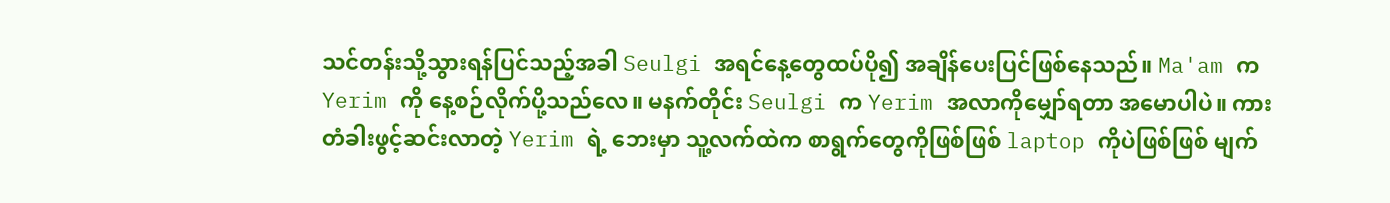သင်တန်းသို့သွားရန်ပြင်သည့်အခါ Seulgi အရင်နေ့တွေထပ်ပို၍ အချိန်ပေးပြင်ဖြစ်နေသည်။ Ma'am က Yerim ကို နေ့စဉ်လိုက်ပို့သည်လေ။ မနက်တိုင်း Seulgi က Yerim အလာကိုမျှော်ရတာ အမောပါပဲ။ ကားတံခါးဖွင့်ဆင်းလာတဲ့ Yerim ရဲ့ ဘေးမှာ သူ့လက်ထဲက စာရွက်တွေကိုဖြစ်ဖြစ် laptop ကိုပဲဖြစ်ဖြစ် မျက်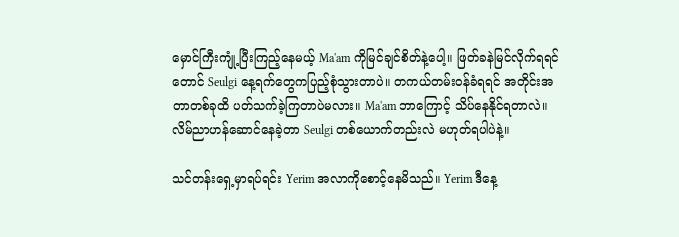မှောင်ကြီးကျုံ့ပြီးကြည့်နေမယ့် Ma'am ကိုမြင်ချင်စိတ်နဲ့ပေါ့။ ဖြတ်ခနဲမြင်လိုက်ရရင်တောင် Seulgi နေ့ရက်တွေကပြည့်စုံသွားတာပဲ။ တကယ်တမ်းဝန်ခံရရင် အတိုင်းအတာတစ်ခုထိ ပတ်သက်ခဲ့ကြတာပဲမလား။ Ma'am ဘာကြောင့် သိပ်နေနိုင်ရတာလဲ။ လိမ်ညာဟန်ဆောင်နေခဲ့တာ Seulgi တစ်ယောက်တည်းလဲ မဟုတ်ရပါပဲနဲ့။

သင်တန်းရှေ့မှာရပ်ရင်း Yerim အလာကိုစောင့်နေမိသည်။ Yerim ဒီနေ့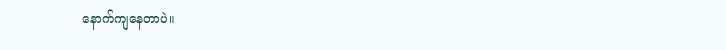နောက်ကျနေတာပဲ။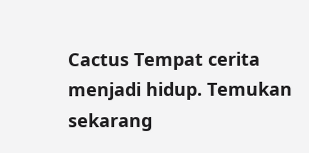Cactus Tempat cerita menjadi hidup. Temukan sekarang